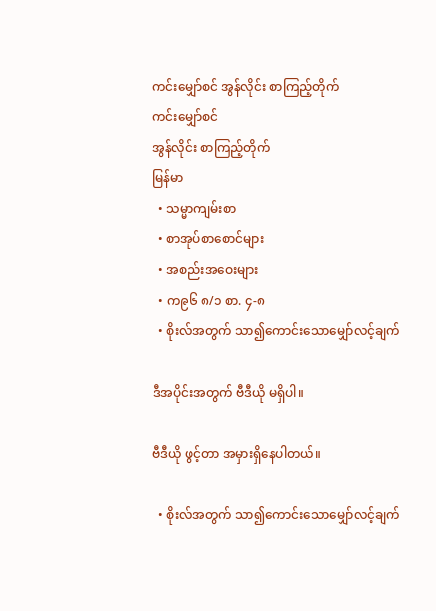ကင်းမျှော်စင် အွန်လိုင်း စာကြည့်တိုက်
ကင်းမျှော်စင်
အွန်လိုင်း စာကြည့်တိုက်
မြန်မာ
  • သမ္မာကျမ်းစာ
  • စာအုပ်စာစောင်များ
  • အစည်းအဝေးများ
  • က၉၆ ၈/၁ စာ. ၄-၈
  • စိုးလ်အတွက် သာ၍ကောင်းသောမျှော်လင့်ချက်

ဒီအပိုင်းအတွက် ဗီဒီယို မရှိပါ။

ဗီဒီယို ဖွင့်တာ အမှားရှိနေပါတယ်။

  • စိုးလ်အတွက် သာ၍ကောင်းသောမျှော်လင့်ချက်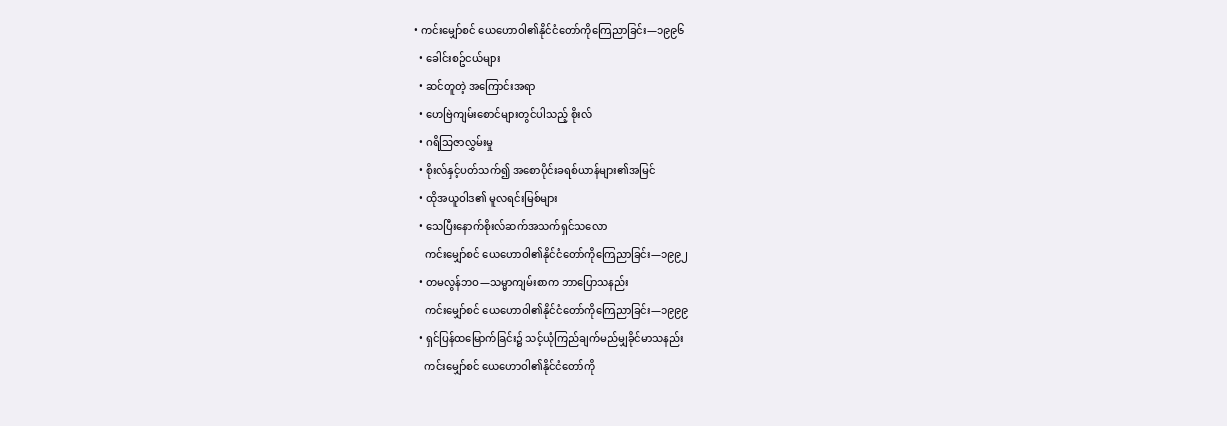• ကင်းမျှော်စင် ယေဟောဝါ၏နိုင်ငံတော်ကိုကြေညာခြင်း—၁၉၉၆
  • ခေါင်းစဥ်ငယ်များ
  • ဆင်တူတဲ့ အကြောင်းအရာ
  • ဟေဗြဲကျမ်းစောင်များတွင်ပါသည့် စိုးလ်
  • ဂရိသြဇာလွှမ်းမှု
  • စိုးလ်နှင့်ပတ်သက်၍ အစောပိုင်းခရစ်ယာန်များ၏အမြင်
  • ထိုအယူဝါဒ၏ မူလရင်းမြစ်များ
  • သေပြီးနောက်စိုးလ်ဆက်အသက်ရှင်သလော
    ကင်းမျှော်စင် ယေဟောဝါ၏နိုင်ငံတော်ကိုကြေညာခြင်း—၁၉၉၂
  • တမလွန်ဘဝ—သမ္မာကျမ်းစာက ဘာပြောသနည်း
    ကင်းမျှော်စင် ယေဟောဝါ၏နိုင်ငံတော်ကိုကြေညာခြင်း—၁၉၉၉
  • ရှင်ပြန်ထမြောက်ခြင်း၌ သင့်ယုံကြည်ချက်မည်မျှခိုင်မာသနည်း
    ကင်းမျှော်စင် ယေဟောဝါ၏နိုင်ငံတော်ကို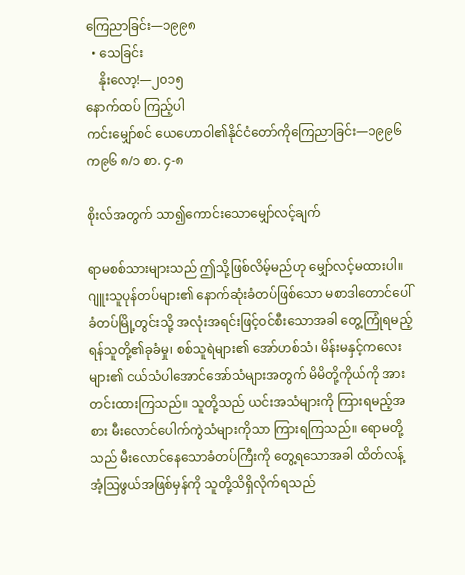ကြေညာခြင်း—၁၉၉၈
  • သေခြင်း
    နိုးလော့!—၂၀၁၅
နောက်ထပ် ကြည့်ပါ
ကင်းမျှော်စင် ယေဟောဝါ၏နိုင်ငံတော်ကိုကြေညာခြင်း—၁၉၉၆
က၉၆ ၈/၁ စာ. ၄-၈

စိုးလ်အတွက် သာ၍ကောင်းသောမျှော်လင့်ချက်

ရာမစစ်သားများသည် ဤသို့ဖြစ်လိမ့်မည်ဟု မျှော်လင့်မထားပါ။ ဂျူးသူပုန်တပ်များ၏ နောက်ဆုံးခံတပ်ဖြစ်သော မစာဒါတောင်ပေါ်ခံတပ်မြို့တွင်းသို့ အလုံးအရင်းဖြင့်ဝင်စီးသောအခါ တွေ့ကြုံရမည့် ရန်သူတို့၏ခုခံမှု၊ စစ်သူရဲများ၏ အော်ဟစ်သံ၊ မိန်းမနှင့်ကလေးများ၏ ငယ်သံပါအောင်အော်သံများအတွက် မိမိတို့ကိုယ်ကို အားတင်းထားကြသည်။ သူတို့သည် ယင်းအသံများကို ကြားရမည့်အစား မီးလောင်ပေါက်ကွဲသံများကိုသာ ကြားရကြသည်။ ရောမတို့သည် မီးလောင်နေသောခံတပ်ကြီးကို တွေ့ရသောအခါ ထိတ်လန့်အံ့သြဖွယ်အဖြစ်မှန်ကို သူတို့သိရှိလိုက်ရသည်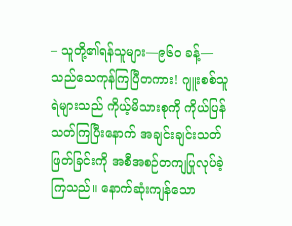– သူတို့၏ရန်သူများ—၉၆၀ ခန့်—သည်သေကုန်ကြပြီတကား! ဂျူးစစ်သူရဲများသည် ကိုယ့်မိသားစုကို ကိုယ်ပြန်သတ်ကြပြီးနောက် အချင်းချင်းသတ်ဖြတ်ခြင်းကို အစီအစဉ်တကျပြုလုပ်ခဲ့ကြသည်။ နောက်ဆုံးကျန်သော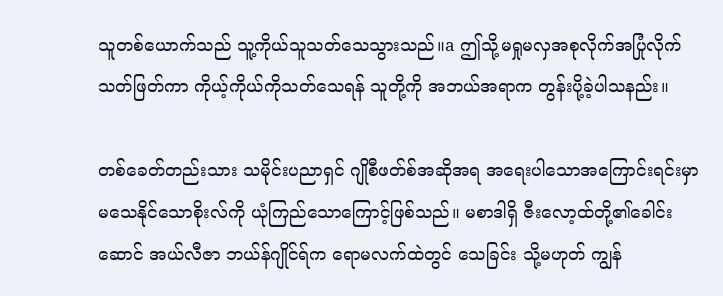သူတစ်ယောက်သည် သူ့ကိုယ်သူသတ်သေသွားသည်။a ဤသို့မရှုမလှအစုလိုက်အပြုံလိုက်သတ်ဖြတ်ကာ ကိုယ့်ကိုယ်ကိုသတ်သေရန် သူတို့ကို အဘယ်အရာက တွန်းပို့ခဲ့ပါသနည်း။

တစ်ခေတ်တည်းသား သမိုင်းပညာရှင် ဂျိုစီဖတ်စ်အဆိုအရ အရေးပါသောအကြောင်းရင်းမှာ မသေနိုင်သောစိုးလ်ကို ယုံကြည်သောကြောင့်ဖြစ်သည်။ မစာဒါရှိ ဇီးလော့ထ်တို့၏ခေါင်းဆောင် အယ်လီဇာ ဘယ်န်ဂျိုင်ရ်က ရောမလက်ထဲတွင် သေခြင်း သို့မဟုတ် ကျွန်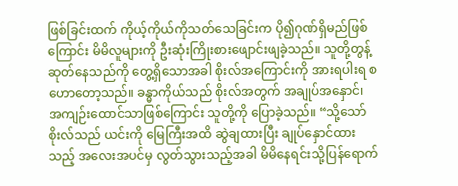ဖြစ်ခြင်းထက် ကိုယ့်ကိုယ်ကိုသတ်သေခြင်းက ပို၍ဂုဏ်ရှိမည်ဖြစ်ကြောင်း မိမိလူများကို ဦးဆုံးကြိုးစားဖျောင်းဖျခဲ့သည်။ သူတို့တွန့်ဆုတ်နေသည်ကို တွေ့ရှိသောအခါ စိုးလ်အကြောင်းကို အားရပါးရ စဟောတော့သည်။ ခန္ဓာကိုယ်သည် စိုးလ်အတွက် အချုပ်အနှောင်၊ အကျဉ်းထောင်သာဖြစ်ကြောင်း သူတို့ကို ပြောခဲ့သည်။ “သို့သော် စိုးလ်သည် ယင်းကို မြေကြီးအထိ ဆွဲချထားပြီး ချုပ်နှောင်ထားသည့် အလေးအပင်မှ လွတ်သွားသည့်အခါ မိမိနေရင်းသို့ပြန်ရောက်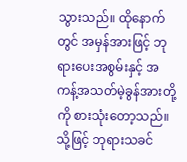သွားသည်။ ထိုနောက်တွင် အမှန်အားဖြင့် ဘုရားပေးအစွမ်းနှင့် အကန့်အသတ်မဲ့ခွန်အားတို့ကို စားသုံးတော့သည်။ သို့ဖြင့် ဘုရားသခင်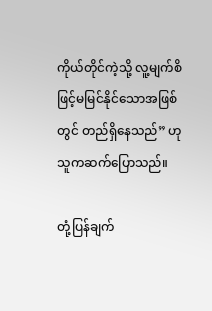ကိုယ်တိုင်ကဲ့သို့ လူ့မျက်စိဖြင့်မမြင်နိုင်သောအဖြစ်တွင် တည်ရှိနေသည်” ဟု သူကဆက်ပြောသည်။

တုံ့ပြန်ချက်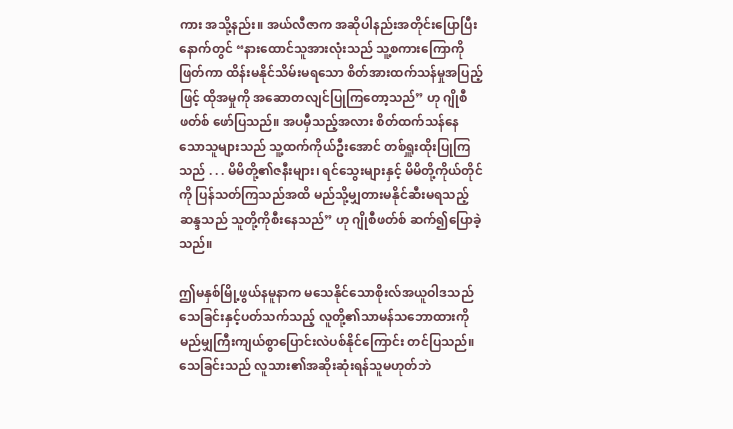ကား အသို့နည်း။ အယ်လီဇာက အဆိုပါနည်းအတိုင်းပြောပြီးနောက်တွင် “နားထောင်သူအားလုံးသည် သူ့စကားကြောကိုဖြတ်ကာ ထိန်းမနိုင်သိမ်းမရသော စိတ်အားထက်သန်မှုအပြည့်ဖြင့် ထိုအမှုကို အဆောတလျင်ပြုကြတော့သည်” ဟု ဂျိုစီဖတ်စ် ဖော်ပြသည်။ အပမှီသည့်အလား စိတ်ထက်သန်နေသောသူများသည် သူ့ထက်ကိုယ်ဦးအောင် တစ်ရှူးထိုးပြုကြသည် . . . မိမိတို့၏ဇနီးများ၊ ရင်သွေးများနှင့် မိမိတို့ကိုယ်တိုင်ကို ပြန်သတ်ကြသည်အထိ မည်သို့မျှတားမနိုင်ဆီးမရသည့် ဆန္ဒသည် သူတို့ကိုစီးနေသည်” ဟု ဂျိုစီဖတ်စ် ဆက်၍ပြောခဲ့သည်။

ဤမနှစ်မြို့ဖွယ်နမူနာက မသေနိုင်သောစိုးလ်အယူဝါဒသည် သေခြင်းနှင့်ပတ်သက်သည့် လူတို့၏သာမန်သဘောထားကို မည်မျှကြီးကျယ်စွာပြောင်းလဲပစ်နိုင်ကြောင်း တင်ပြသည်။ သေခြင်းသည် လူသား၏အဆိုးဆုံးရန်သူမဟုတ်ဘဲ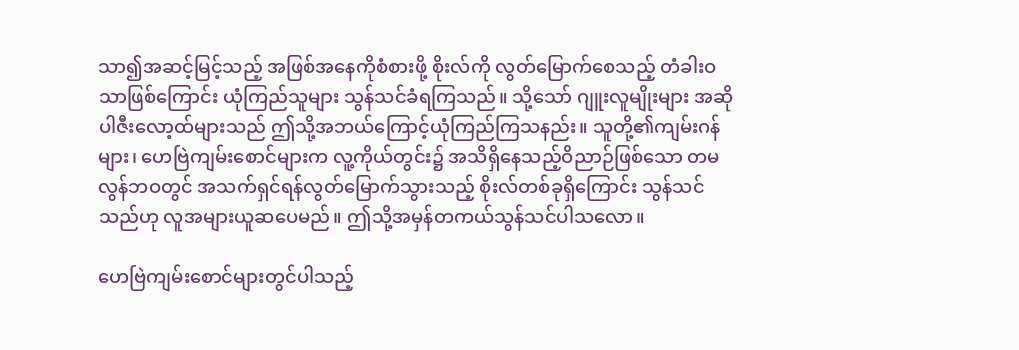သာ၍အဆင့်မြင့်သည့် အဖြစ်အနေကိုစံစားဖို့ စိုးလ်ကို လွတ်မြောက်စေသည့် တံခါးဝသာဖြစ်ကြောင်း ယုံကြည်သူများ သွန်သင်ခံရကြသည်။ သို့သော် ဂျူးလူမျိုးများ အဆိုပါဇီးလော့ထ်များသည် ဤသို့အဘယ်ကြောင့်ယုံကြည်ကြသနည်း။ သူတို့၏ကျမ်းဂန်များ၊ ဟေဗြဲကျမ်းစောင်များက လူ့ကိုယ်တွင်း၌ အသိရှိနေသည့်ဝိညာဉ်ဖြစ်သော တမလွန်ဘဝတွင် အသက်ရှင်ရန်လွတ်မြောက်သွားသည့် စိုးလ်တစ်ခုရှိကြောင်း သွန်သင်သည်ဟု လူအများယူဆပေမည်။ ဤသို့အမှန်တကယ်သွန်သင်ပါသလော။

ဟေဗြဲကျမ်းစောင်များတွင်ပါသည့်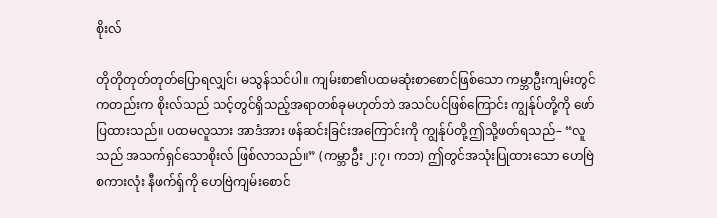စိုးလ်

တိုတိုတုတ်တုတ်ပြောရလျှင်၊ မသွန်သင်ပါ။ ကျမ်းစာ၏ပထမဆုံးစာစောင်ဖြစ်သော ကမ္ဘာဦးကျမ်းတွင်ကတည်းက စိုးလ်သည် သင့်တွင်ရှိသည့်အရာတစ်ခုမဟုတ်ဘဲ အသင်ပင်ဖြစ်ကြောင်း ကျွန်ုပ်တို့ကို ဖော်ပြထားသည်။ ပထမလူသား အာဒံအား ဖန်ဆင်းခြင်းအကြောင်းကို ကျွန်ုပ်တို့ဤသို့ဖတ်ရသည်– “လူသည် အသက်ရှင်သောစိုးလ် ဖြစ်လာသည်။” (ကမ္ဘာဦး ၂:၇၊ ကဘ) ဤတွင်အသုံးပြုထားသော ဟေဗြဲစကားလုံး နီဖက်ရှ်ကို ဟေဗြဲကျမ်းစောင်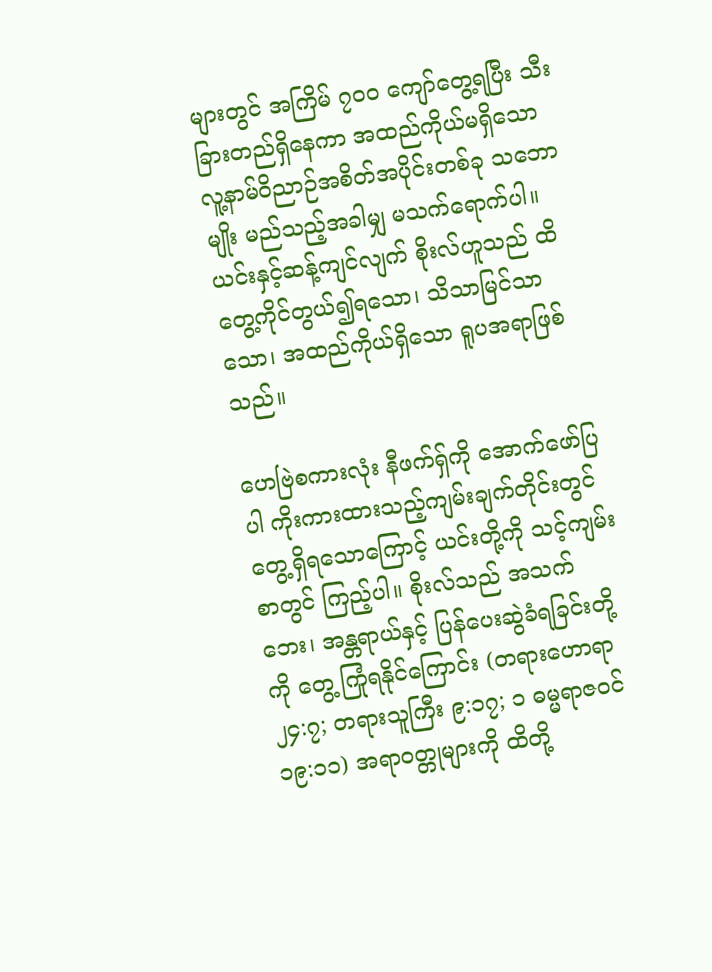များတွင် အကြိမ် ၇၀၀ ကျော်တွေ့ရပြီး သီးခြားတည်ရှိနေကာ အထည်ကိုယ်မရှိသော လူ့နာမ်ဝိညာဉ်အစိတ်အပိုင်းတစ်ခု သဘောမျိုး မည်သည့်အခါမျှ မသက်ရောက်ပါ။ ယင်းနှင့်ဆန့်ကျင်လျက် စိုးလ်ဟူသည် ထိတွေ့ကိုင်တွယ်၍ရသော၊ သိသာမြင်သာသော၊ အထည်ကိုယ်ရှိသော ရူပအရာဖြစ်သည်။

ဟေဗြဲစကားလုံး နီဖက်ရှ်ကို အောက်ဖော်ပြပါ ကိုးကားထားသည့်ကျမ်းချက်တိုင်းတွင် တွေ့ရှိရသောကြောင့် ယင်းတို့ကို သင့်ကျမ်းစာတွင် ကြည့်ပါ။ စိုးလ်သည် အသက်ဘေး၊ အန္တရာယ်နှင့် ပြန်ပေးဆွဲခံရခြင်းတို့ကို တွေ့ ကြုံရနိုင်ကြောင်း (တရားဟောရာ ၂၄:၇; တရားသူကြီး ၉:၁၇; ၁ ဓမ္မရာဇဝင် ၁၉:၁၁) အရာဝတ္တုများကို ထိတို့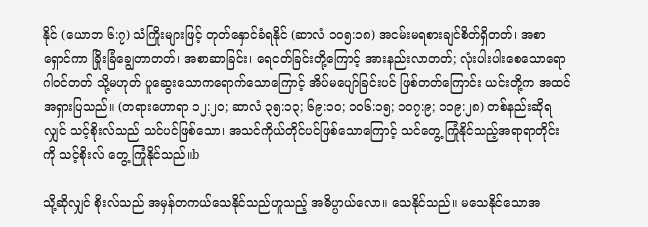နိုင် (ယောဘ ၆:၇) သံကြိုးများဖြင့် တုတ်နှောင်ခံရနိုင် (ဆာလံ ၁၀၅:၁၈) အငမ်းမရစားချင်စိတ်ရှိတတ်၊ အစာရှောင်ကာ ခြိုးခြံချွေတာတတ်၊ အစာဆာခြင်း၊ ရေငတ်ခြင်းတို့ကြောင့် အားနည်းလာတတ်; လုံးပါးပါးစေသောရောဂါဝင်တတ် သို့မဟုတ် ပူဆွေးသောကရောက်သောကြောင့် အိပ်မပျော်ခြင်းပင် ဖြစ်တတ်ကြောင်း ယင်းတို့က အထင်အရှားပြသည်။ (တရားဟောရာ ၁၂:၂၀; ဆာလံ ၃၅:၁၃; ၆၉:၁၀; ၁၀၆:၁၅; ၁၀၇:၉; ၁၁၉:၂၈) တစ်နည်းဆိုရလျှင် သင့်စိုးလ်သည် သင်ပင်ဖြစ်သော၊ အသင်ကိုယ်တိုင်ပင်ဖြစ်သောကြောင့် သင်တွေ့ ကြုံနိုင်သည့်အရာရာတိုင်းကို သင့်စိုးလ် တွေ့ ကြုံနိုင်သည်။b

သို့ဆိုလျှင် စိုးလ်သည် အမှန်တကယ်သေနိုင်သည်ဟူသည့် အဓိပ္ပာယ်လော။ သေနိုင်သည်။ မသေနိုင်သောအ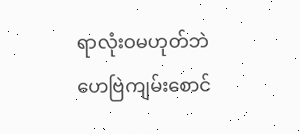ရာလုံးဝမဟုတ်ဘဲ ဟေဗြဲကျမ်းစောင်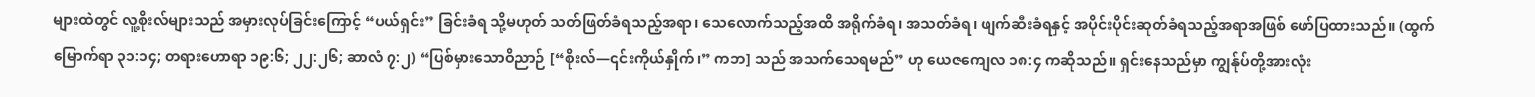များထဲတွင် လူ့စိုးလ်များသည် အမှားလုပ်ခြင်းကြောင့် “ပယ်ရှင်း” ခြင်းခံရ သို့မဟုတ် သတ်ဖြတ်ခံရသည့်အရာ၊ သေလောက်သည့်အထိ အရိုက်ခံရ၊ အသတ်ခံရ၊ ဖျက်ဆီးခံရနှင့် အပိုင်းပိုင်းဆုတ်ခံရသည့်အရာအဖြစ် ဖော်ပြထားသည်။ (ထွက်မြောက်ရာ ၃၁:၁၄; တရားဟောရာ ၁၉:၆; ၂၂:၂၆; ဆာလံ ၇:၂) “ပြစ်မှားသောဝိညာဉ် [“စိုးလ်—၎င်းကိုယ်နှိုက်၊” ကဘ] သည် အသက်သေရမည်” ဟု ယေဇကျေလ ၁၈:၄ ကဆိုသည်။ ရှင်းနေသည်မှာ ကျွန်ုပ်တို့အားလုံး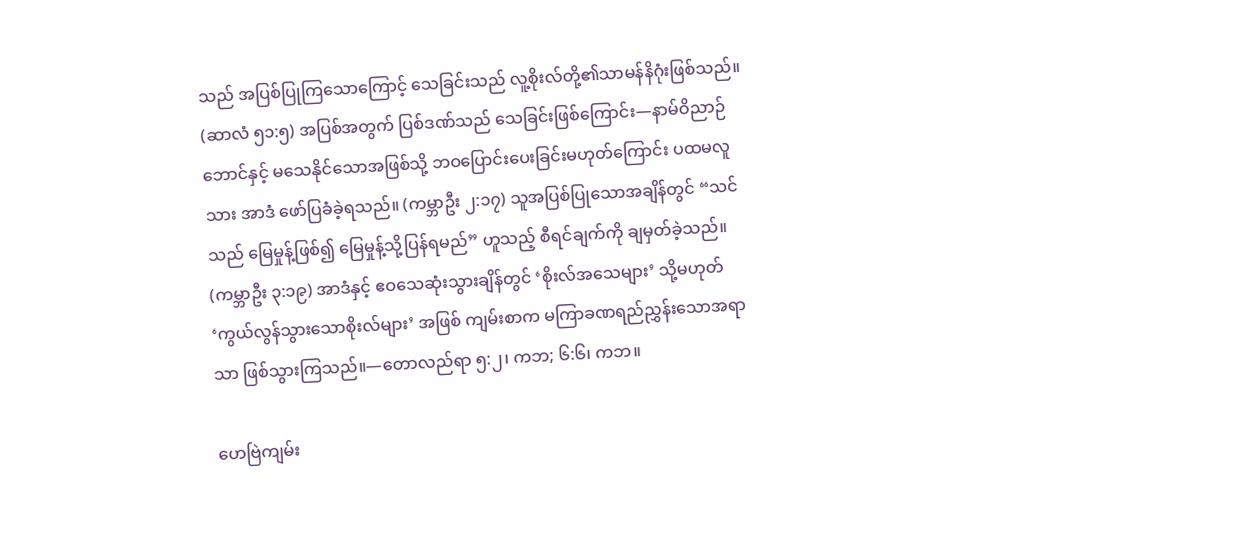သည် အပြစ်ပြုကြသောကြောင့် သေခြင်းသည် လူ့စိုးလ်တို့၏သာမန်နိဂုံးဖြစ်သည်။ (ဆာလံ ၅၁:၅) အပြစ်အတွက် ပြစ်ဒဏ်သည် သေခြင်းဖြစ်ကြောင်း—နာမ်ဝိညာဉ်ဘောင်နှင့် မသေနိုင်သောအဖြစ်သို့ ဘဝပြောင်းပေးခြင်းမဟုတ်ကြောင်း ပထမလူသား အာဒံ ဖော်ပြခံခဲ့ရသည်။ (ကမ္ဘာဦး ၂:၁၇) သူအပြစ်ပြုသောအချိန်တွင် “သင်သည် မြေမှုန့်ဖြစ်၍ မြေမှုန့်သို့ပြန်ရမည်” ဟူသည့် စီရင်ချက်ကို ချမှတ်ခဲ့သည်။ (ကမ္ဘာဦး ၃:၁၉) အာဒံနှင့် ဧဝသေဆုံးသွားချိန်တွင် ‘စိုးလ်အသေများ’ သို့မဟုတ် ‘ကွယ်လွန်သွားသောစိုးလ်များ’ အဖြစ် ကျမ်းစာက မကြာခဏရည်ညွှန်းသောအရာသာ ဖြစ်သွားကြသည်။—တောလည်ရာ ၅:၂၊ ကဘ; ၆:၆၊ ကဘ။

ဟေဗြဲကျမ်း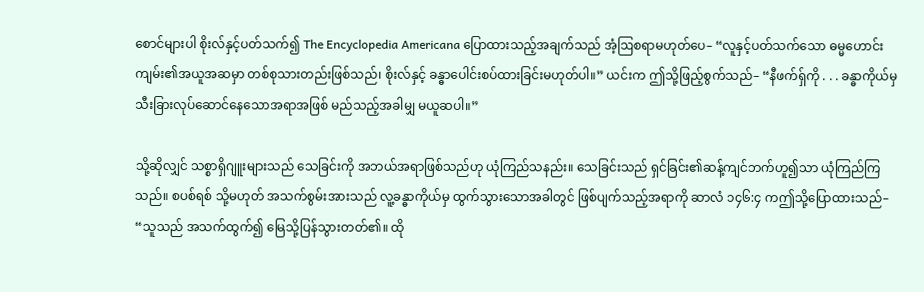စောင်များပါ စိုးလ်နှင့်ပတ်သက်၍ The Encyclopedia Americana ပြောထားသည့်အချက်သည် အံ့ဩစရာမဟုတ်ပေ– “လူနှင့်ပတ်သက်သော ဓမ္မဟောင်းကျမ်း၏အယူအဆမှာ တစ်စုသားတည်းဖြစ်သည်၊ စိုးလ်နှင့် ခန္ဓာပေါင်းစပ်ထားခြင်းမဟုတ်ပါ။” ယင်းက ဤသို့ဖြည့်စွက်သည်– “နီဖက်ရှ်ကို . . . ခန္ဓာကိုယ်မှ သီးခြားလုပ်ဆောင်နေသောအရာအဖြစ် မည်သည့်အခါမျှ မယူဆပါ။”

သို့ဆိုလျှင် သစ္စာရှိဂျူးများသည် သေခြင်းကို အဘယ်အရာဖြစ်သည်ဟု ယုံကြည်သနည်း။ သေခြင်းသည် ရှင်ခြင်း၏ဆန့်ကျင်ဘက်ဟူ၍သာ ယုံကြည်ကြသည်။ စပစ်ရစ် သို့မဟုတ် အသက်စွမ်းအားသည် လူ့ခန္ဓာကိုယ်မှ ထွက်သွားသောအခါတွင် ဖြစ်ပျက်သည့်အရာကို ဆာလံ ၁၄၆:၄ ကဤသို့ပြောထားသည်– “သူသည် အသက်ထွက်၍ မြေသို့ပြန်သွားတတ်၏။ ထို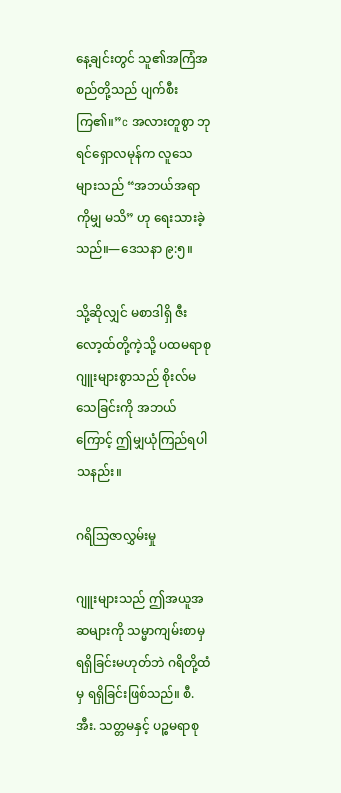နေ့ချင်းတွင် သူ၏အကြံအစည်တို့သည် ပျက်စီးကြ၏။”c အလားတူစွာ ဘုရင်ရှောလမုန်က လူသေများသည် “အဘယ်အရာကိုမျှ မသိ” ဟု ရေးသားခဲ့သည်။—ဒေသနာ ၉:၅။

သို့ဆိုလျှင် မစာဒါရှိ ဇီးလော့ထ်တို့ကဲ့သို့ ပထမရာစုဂျူးများစွာသည် စိုးလ်မသေခြင်းကို အဘယ်ကြောင့် ဤမျှယုံကြည်ရပါသနည်း။

ဂရိသြဇာလွှမ်းမှု

ဂျူးများသည် ဤအယူအဆများကို သမ္မာကျမ်းစာမှရရှိခြင်းမဟုတ်ဘဲ ဂရိတို့ထံမှ ရရှိခြင်းဖြစ်သည်။ စီ.အီး. သတ္တမနှင့် ပဉ္စမရာစု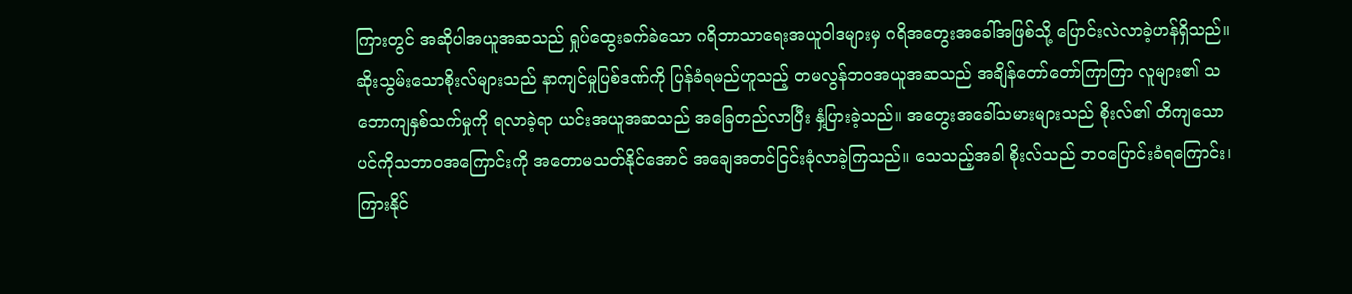ကြားတွင် အဆိုပါအယူအဆသည် ရှုပ်ထွေးခက်ခဲသော ဂရိဘာသာရေးအယူဝါဒများမှ ဂရိအတွေးအခေါ်အဖြစ်သို့ ပြောင်းလဲလာခဲ့ဟန်ရှိသည်။ ဆိုးသွမ်းသောစိုးလ်များသည် နာကျင်မှုပြစ်ဒဏ်ကို ပြန်ခံရမည်ဟူသည့် တမလွန်ဘဝအယူအဆသည် အချိန်တော်တော်ကြာကြာ လူများ၏ သဘောကျနှစ်သက်မှုကို ရလာခဲ့ရာ ယင်းအယူအဆသည် အခြေတည်လာပြီး နှံ့ပြားခဲ့သည်။ အတွေးအခေါ်သမားများသည် စိုးလ်၏ တိကျသောပင်ကိုသဘာဝအကြောင်းကို အတောမသတ်နိုင်အောင် အချေအတင်ငြင်းခုံလာခဲ့ကြသည်။ သေသည့်အခါ စိုးလ်သည် ဘဝပြောင်းခံရကြောင်း၊ ကြားနိုင်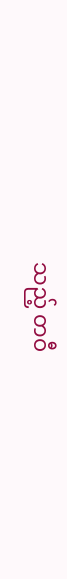သည့် တဝီ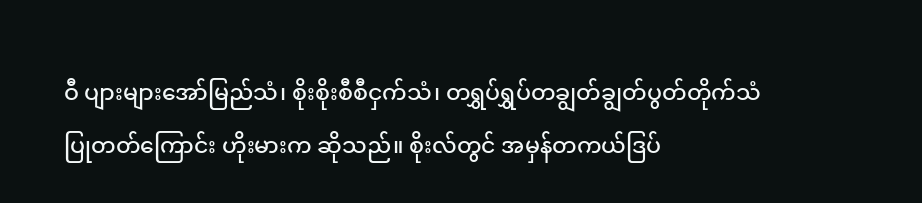ဝီ ပျားများအော်မြည်သံ၊ စိုးစိုးစီစီငှက်သံ၊ တရွှပ်ရွှပ်တချွတ်ချွတ်ပွတ်တိုက်သံပြုတတ်ကြောင်း ဟိုးမားက ဆိုသည်။ စိုးလ်တွင် အမှန်တကယ်ဒြပ်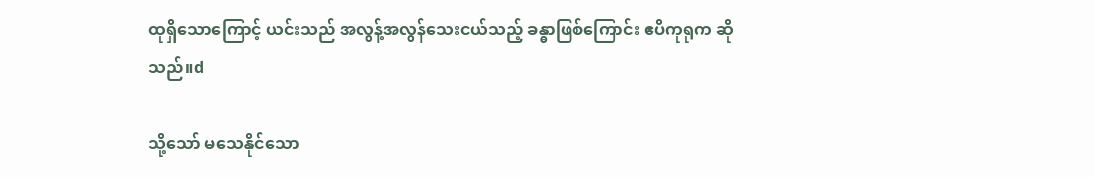ထုရှိသောကြောင့် ယင်းသည် အလွန့်အလွန်သေးငယ်သည့် ခန္ဓာဖြစ်ကြောင်း ဧပိကုရုက ဆိုသည်။d

သို့သော် မသေနိုင်သော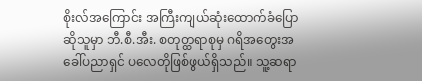စိုးလ်အကြောင်း အကြီးကျယ်ဆုံးထောက်ခံပြောဆိုသူမှာ ဘီ.စီ.အီး. စတုတ္ထရာစုမှ ဂရိအတွေးအခေါ်ပညာရှင် ပလေတိုဖြစ်ဖွယ်ရှိသည်။ သူ့ဆရာ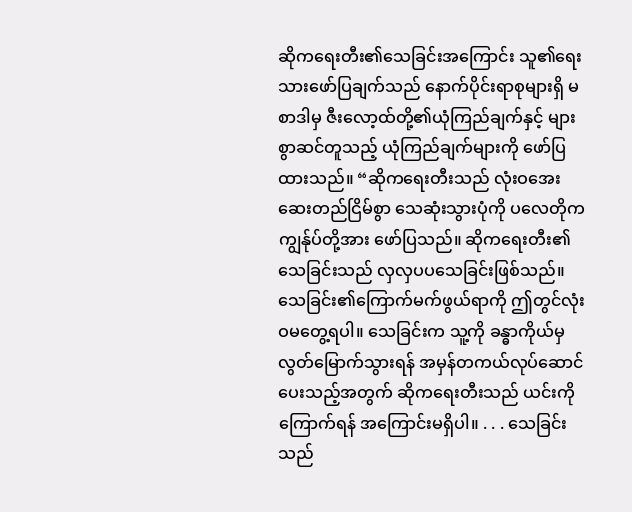ဆိုကရေးတီး၏သေခြင်းအကြောင်း သူ၏ရေးသားဖော်ပြချက်သည် နောက်ပိုင်းရာစုများရှိ မစာဒါမှ ဇီးလော့ထ်တို့၏ယုံကြည်ချက်နှင့် များစွာဆင်တူသည့် ယုံကြည်ချက်များကို ဖော်ပြထားသည်။ “ဆိုကရေးတီးသည် လုံးဝအေးဆေးတည်ငြိမ်စွာ သေဆုံးသွားပုံကို ပလေတိုက ကျွန်ုပ်တို့အား ဖော်ပြသည်။ ဆိုကရေးတီး၏သေခြင်းသည် လှလှပပသေခြင်းဖြစ်သည်။ သေခြင်း၏ကြောက်မက်ဖွယ်ရာကို ဤတွင်လုံးဝမတွေ့ရပါ။ သေခြင်းက သူ့ကို ခန္ဓာကိုယ်မှ လွတ်မြောက်သွားရန် အမှန်တကယ်လုပ်ဆောင်ပေးသည့်အတွက် ဆိုကရေးတီးသည် ယင်းကို ကြောက်ရန် အကြောင်းမရှိပါ။ . . . သေခြင်းသည်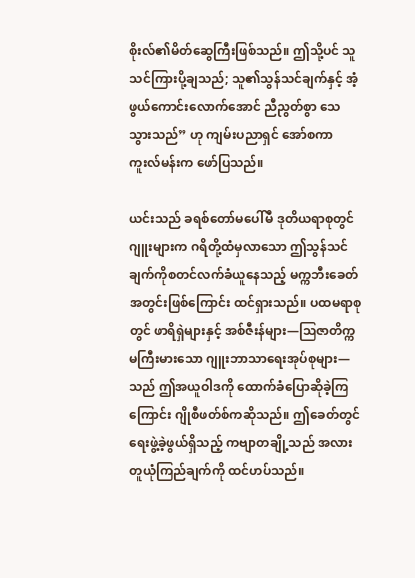စိုးလ်၏မိတ်ဆွေကြီးဖြစ်သည်။ ဤသို့ပင် သူသင်ကြားပို့ချသည်; သူ၏သွန်သင်ချက်နှင့် အံ့ဖွယ်ကောင်းလောက်အောင် ညီညွတ်စွာ သေသွားသည်” ဟု ကျမ်းပညာရှင် အော်စကာကူးလ်မန်းက ဖော်ပြသည်။

ယင်းသည် ခရစ်တော်မပေါ်မီ ဒုတိယရာစုတွင် ဂျူးများက ဂရိတို့ထံမှလာသော ဤသွန်သင်ချက်ကိုစတင်လက်ခံယူနေသည့် မက္ကဘီးခေတ်အတွင်းဖြစ်ကြောင်း ထင်ရှားသည်။ ပထမရာစုတွင် ဖာရိရှဲများနှင့် အစ်ဇီးန်များ—ဩဇာတိက္ကမကြီးမားသော ဂျူးဘာသာရေးအုပ်စုများ—သည် ဤအယူဝါဒကို ထောက်ခံပြောဆိုခဲ့ကြကြောင်း ဂျိုစီဖတ်စ်ကဆိုသည်။ ဤခေတ်တွင် ရေးဖွဲ့ခဲ့ဖွယ်ရှိသည့် ကဗျာတချို့သည် အလားတူယုံကြည်ချက်ကို ထင်ဟပ်သည်။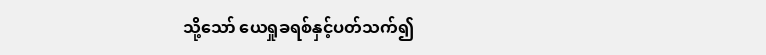သို့သော် ယေရှုခရစ်နှင့်ပတ်သက်၍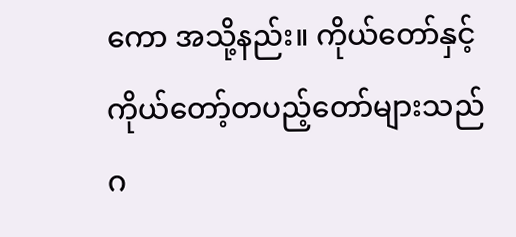ကော အသို့နည်း။ ကိုယ်တော်နှင့် ကိုယ်တော့်တပည့်တော်များသည် ဂ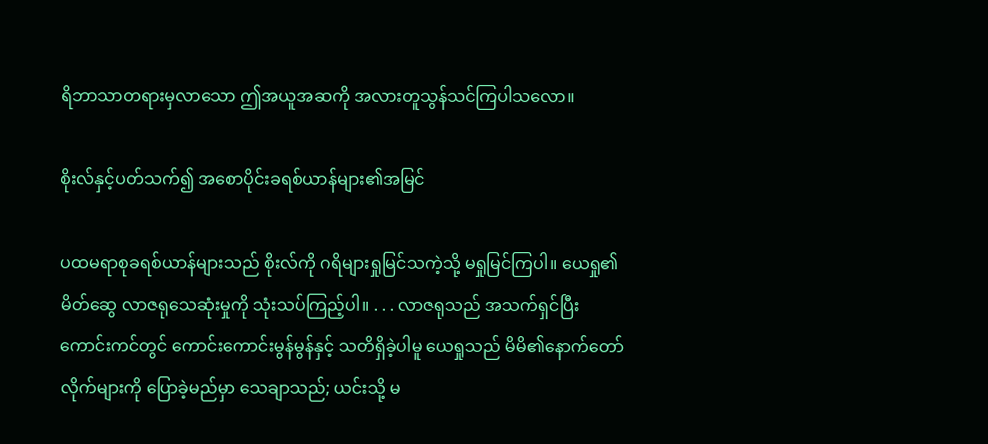ရိဘာသာတရားမှလာသော ဤအယူအဆကို အလားတူသွန်သင်ကြပါသလော။

စိုးလ်နှင့်ပတ်သက်၍ အစောပိုင်းခရစ်ယာန်များ၏အမြင်

ပထမရာစုခရစ်ယာန်များသည် စိုးလ်ကို ဂရိများရှုမြင်သကဲ့သို့ မရှုမြင်ကြပါ။ ယေရှု၏မိတ်ဆွေ လာဇရုသေဆုံးမှုကို သုံးသပ်ကြည့်ပါ။ . . . လာဇရုသည် အသက်ရှင်ပြီး ကောင်းကင်တွင် ကောင်းကောင်းမွန်မွန်နှင့် သတိရှိခဲ့ပါမူ ယေရှုသည် မိမိ၏နောက်တော်လိုက်များကို ပြောခဲ့မည်မှာ သေချာသည်; ယင်းသို့ မ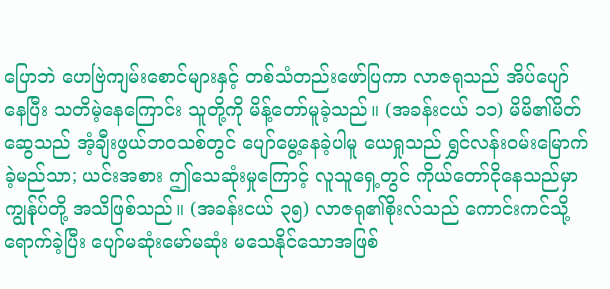ပြောဘဲ ဟေဗြဲကျမ်းစောင်များနှင့် တစ်သံတည်းဖော်ပြကာ လာဇရုသည် အိပ်ပျော်နေပြီး သတိမဲ့နေကြောင်း သူတို့ကို မိန့်တော်မူခဲ့သည်။ (အခန်းငယ် ၁၁) မိမိ၏မိတ်ဆွေသည် အံ့ချီးဖွယ်ဘဝသစ်တွင် ပျော်မွေ့နေခဲ့ပါမူ ယေရှုသည် ရွှင်လန်းဝမ်းမြောက်ခဲ့မည်သာ; ယင်းအစား ဤသေဆုံးမှုကြောင့် လူသူရှေ့တွင် ကိုယ်တော်ငိုနေသည်မှာ ကျွန်ုပ်တို့ အသိဖြစ်သည်။ (အခန်းငယ် ၃၅) လာဇရု၏စိုးလ်သည် ကောင်းကင်သို့ရောက်ခဲ့ပြီး ပျော်မဆုံးမော်မဆုံး မသေနိုင်သောအဖြစ်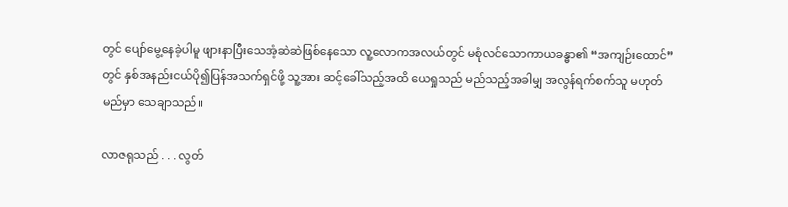တွင် ပျော်မွေ့နေခဲ့ပါမူ ဖျားနာပြီးသေအံ့ဆဲဆဲဖြစ်နေသော လူ့လောကအလယ်တွင် မစုံလင်သောကာယခန္ဓာ၏ “အကျဉ်းထောင်” တွင် နှစ်အနည်းငယ်ပို၍ပြန်အသက်ရှင်ဖို့ သူ့အား ဆင့်ခေါ်သည့်အထိ ယေရှုသည် မည်သည့်အခါမျှ အလွန်ရက်စက်သူ မဟုတ်မည်မှာ သေချာသည်။

လာဇရုသည် . . . လွတ်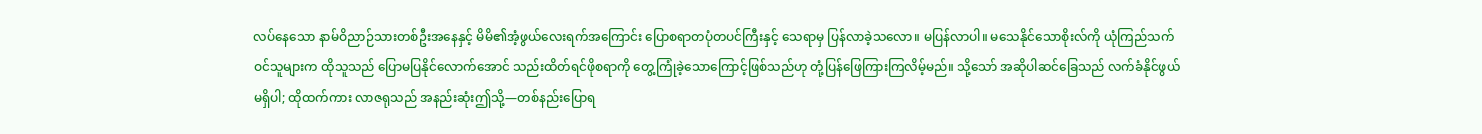လပ်နေသော နာမ်ဝိညာဉ်သားတစ်ဦးအနေနှင့် မိမိ၏အံ့ဖွယ်လေးရက်အကြောင်း ပြောစရာတပုံတပင်ကြီးနှင့် သေရာမှ ပြန်လာခဲ့သလော။ မပြန်လာပါ။ မသေနိုင်သောစိုးလ်ကို ယုံကြည်သက်ဝင်သူများက ထိုသူသည် ပြောမပြနိုင်လောက်အောင် သည်းထိတ်ရင်ဖိုစရာကို တွေ့ကြုံခဲ့သောကြောင့်ဖြစ်သည်ဟု တုံ့ပြန်ဖြေကြားကြလိမ့်မည်။ သို့သော် အဆိုပါဆင်ခြေသည် လက်ခံနိုင်ဖွယ်မရှိပါ; ထိုထက်ကား လာဇရုသည် အနည်းဆုံးဤသို့—တစ်နည်းပြောရ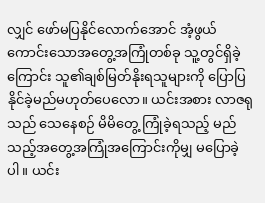လျှင် ဖော်မပြနိုင်လောက်အောင် အံ့ဖွယ်ကောင်းသောအတွေ့အကြုံတစ်ခု သူ့တွင်ရှိခဲ့ကြောင်း သူ၏ချစ်မြတ်နိုးရသူများကို ပြောပြနိုင်ခဲ့မည်မဟုတ်ပေလော။ ယင်းအစား လာဇရုသည် သေနေစဉ် မိမိတွေ့ ကြုံခဲ့ရသည့် မည်သည့်အတွေ့အကြုံအကြောင်းကိုမျှ မပြောခဲ့ပါ။ ယင်း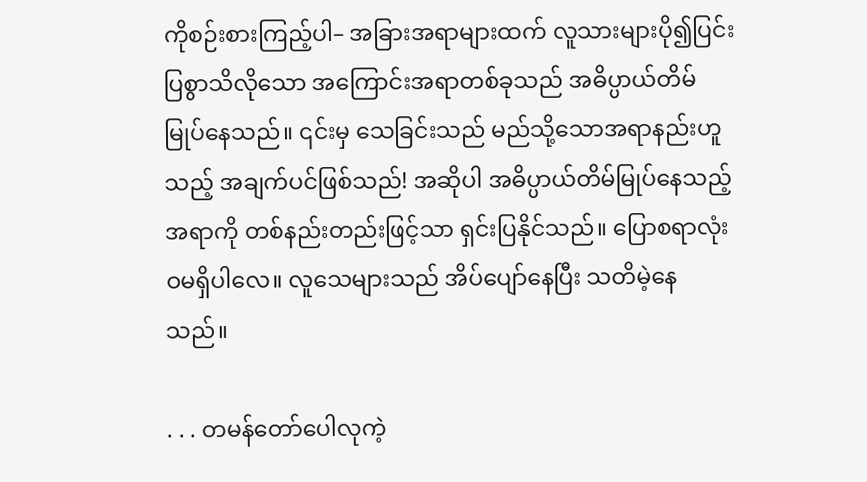ကိုစဉ်းစားကြည့်ပါ– အခြားအရာများထက် လူသားများပို၍ပြင်းပြစွာသိလိုသော အကြောင်းအရာတစ်ခုသည် အဓိပ္ပာယ်တိမ်မြုပ်နေသည်။ ၎င်းမှ သေခြင်းသည် မည်သို့သောအရာနည်းဟူသည့် အချက်ပင်ဖြစ်သည်! အဆိုပါ အဓိပ္ပာယ်တိမ်မြုပ်နေသည့်အရာကို တစ်နည်းတည်းဖြင့်သာ ရှင်းပြနိုင်သည်။ ပြောစရာလုံးဝမရှိပါလေ။ လူသေများသည် အိပ်ပျော်နေပြီး သတိမဲ့နေသည်။

. . . တမန်တော်ပေါလုကဲ့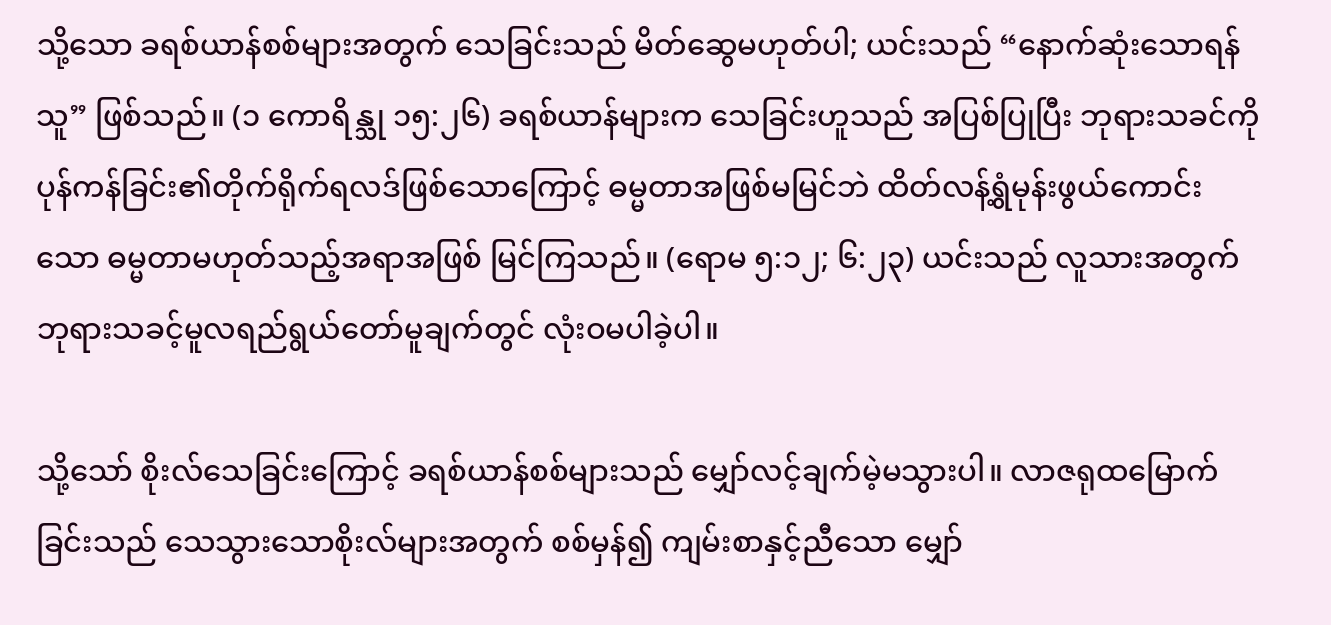သို့သော ခရစ်ယာန်စစ်များအတွက် သေခြင်းသည် မိတ်ဆွေမဟုတ်ပါ; ယင်းသည် “နောက်ဆုံးသောရန်သူ” ဖြစ်သည်။ (၁ ကောရိန္သု ၁၅:၂၆) ခရစ်ယာန်များက သေခြင်းဟူသည် အပြစ်ပြုပြီး ဘုရားသခင်ကို ပုန်ကန်ခြင်း၏တိုက်ရိုက်ရလဒ်ဖြစ်သောကြောင့် ဓမ္မတာအဖြစ်မမြင်ဘဲ ထိတ်လန့်ရွံမုန်းဖွယ်ကောင်းသော ဓမ္မတာမဟုတ်သည့်အရာအဖြစ် မြင်ကြသည်။ (ရောမ ၅:၁၂; ၆:၂၃) ယင်းသည် လူသားအတွက် ဘုရားသခင့်မူလရည်ရွယ်တော်မူချက်တွင် လုံးဝမပါခဲ့ပါ။

သို့သော် စိုးလ်သေခြင်းကြောင့် ခရစ်ယာန်စစ်များသည် မျှော်လင့်ချက်မဲ့မသွားပါ။ လာဇရုထမြောက်ခြင်းသည် သေသွားသောစိုးလ်များအတွက် စစ်မှန်၍ ကျမ်းစာနှင့်ညီသော မျှော်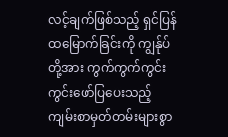လင့်ချက်ဖြစ်သည့် ရှင်ပြန်ထမြောက်ခြင်းကို ကျွန်ုပ်တို့အား ကွက်ကွက်ကွင်းကွင်းဖော်ပြပေးသည့် ကျမ်းစာမှတ်တမ်းများစွာ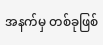အနက်မှ တစ်ခုဖြစ်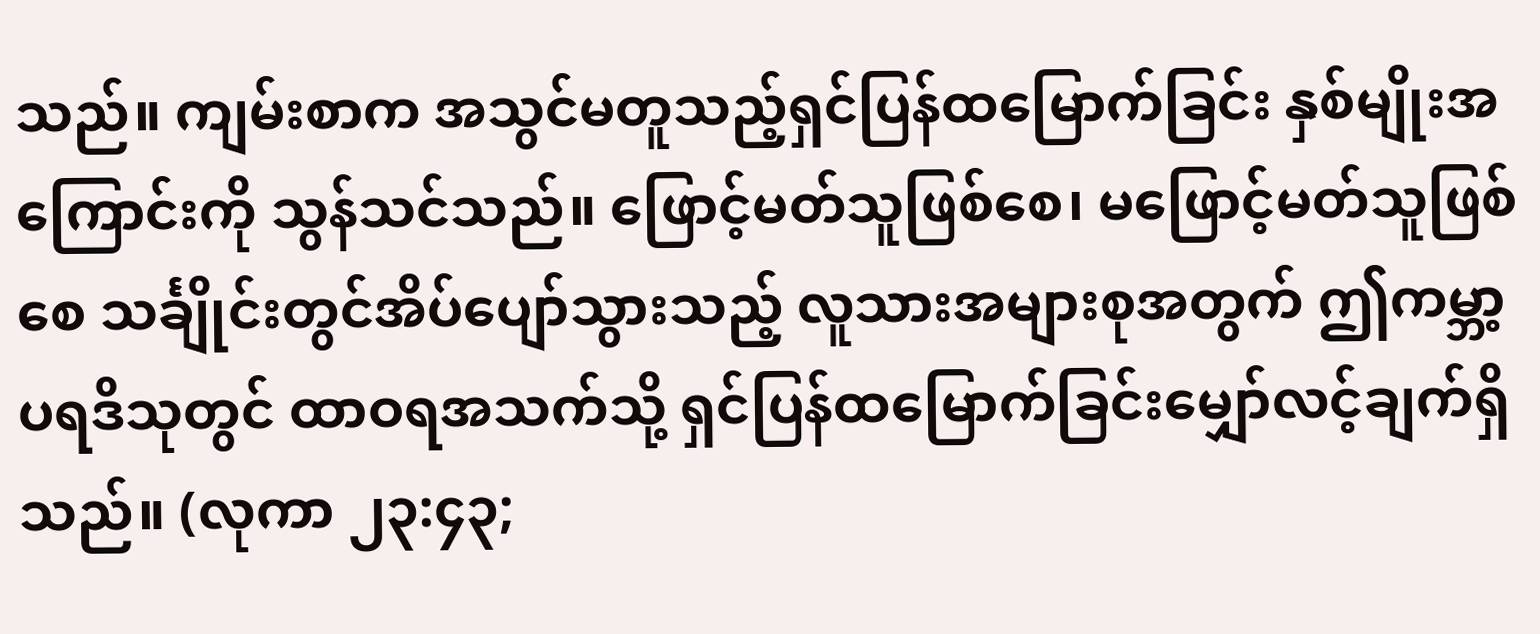သည်။ ကျမ်းစာက အသွင်မတူသည့်ရှင်ပြန်ထမြောက်ခြင်း နှစ်မျိုးအကြောင်းကို သွန်သင်သည်။ ဖြောင့်မတ်သူဖြစ်စေ၊ မဖြောင့်မတ်သူဖြစ်စေ သင်္ချိုင်းတွင်အိပ်ပျော်သွားသည့် လူသားအများစုအတွက် ဤကမ္ဘာ့ပရဒိသုတွင် ထာဝရအသက်သို့ ရှင်ပြန်ထမြောက်ခြင်းမျှော်လင့်ချက်ရှိသည်။ (လုကာ ၂၃:၄၃;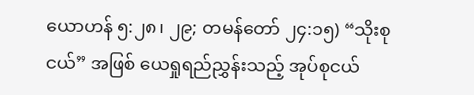ယောဟန် ၅:၂၈၊ ၂၉; တမန်တော် ၂၄:၁၅) “သိုးစုငယ်” အဖြစ် ယေရှုရည်ညွှန်းသည့် အုပ်စုငယ်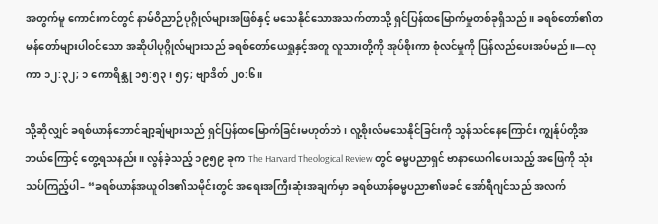အတွက်မူ ကောင်းကင်တွင် နာမ်ဝိညာဉ်ပုဂ္ဂိုလ်များအဖြစ်နှင့် မသေနိုင်သောအသက်တာသို့ ရှင်ပြန်ထမြောက်မှုတစ်ခုရှိသည်။ ခရစ်တော်၏တမန်တော်များပါဝင်သော အဆိုပါပုဂ္ဂိုလ်များသည် ခရစ်တော်ယေရှုနှင့်အတူ လူသားတို့ကို အုပ်စိုးကာ စုံလင်မှုကို ပြန်လည်ပေးအပ်မည်။—လုကာ ၁၂:၃၂; ၁ ကောရိန္သု ၁၅:၅၃၊ ၅၄; ဗျာဒိတ် ၂၀:၆။

သို့ဆိုလျှင် ခရစ်ယာန်ဘောင်ချာ့ချ်များသည် ရှင်ပြန်ထမြောက်ခြင်းမဟုတ်ဘဲ၊ လူ့စိုးလ်မသေနိုင်ခြင်းကို သွန်သင်နေကြောင်း ကျွန်ုပ်တို့အဘယ်ကြောင့် တွေ့ရသနည်း။ လွန်ခဲ့သည့် ၁၉၅၉ ခုက The Harvard Theological Review တွင် ဓမ္မပညာရှင် ဗာနာယေဂါပေးသည့် အဖြေကို သုံးသပ်ကြည့်ပါ– “ခရစ်ယာန်အယူဝါဒ၏သမိုင်းတွင် အရေးအကြီးဆုံးအချက်မှာ ခရစ်ယာန်ဓမ္မပညာ၏ဖခင် အော်ရီဂျင်သည် အလက်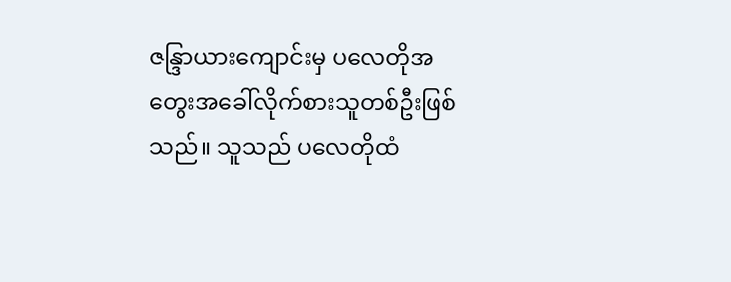ဇန္ဒြာယားကျောင်းမှ ပလေတိုအတွေးအခေါ်လိုက်စားသူတစ်ဦးဖြစ်သည်။ သူသည် ပလေတိုထံ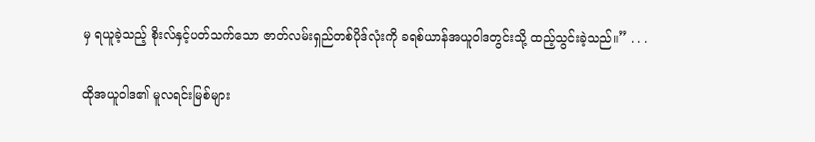မှ ရယူခဲ့သည့် စိုးလ်နှင့်ပတ်သက်သော ဇာတ်လမ်းရှည်တစ်ပိုဒ်လုံးကို ခရစ်ယာန်အယူဝါဒတွင်းသို့ ထည့်သွင်းခဲ့သည်။” . . .

ထိုအယူဝါဒ၏ မူလရင်းမြစ်များ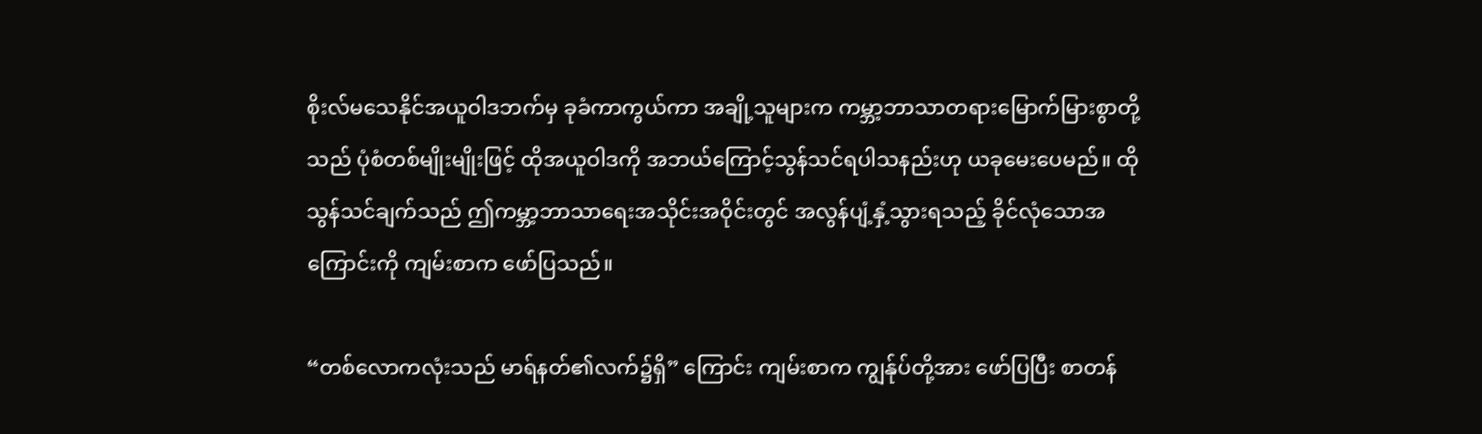စိုးလ်မသေနိုင်အယူဝါဒဘက်မှ ခုခံကာကွယ်ကာ အချို့သူများက ကမ္ဘာ့ဘာသာတရားမြောက်မြားစွာတို့သည် ပုံစံတစ်မျိုးမျိုးဖြင့် ထိုအယူဝါဒကို အဘယ်ကြောင့်သွန်သင်ရပါသနည်းဟု ယခုမေးပေမည်။ ထိုသွန်သင်ချက်သည် ဤကမ္ဘာ့ဘာသာရေးအသိုင်းအဝိုင်းတွင် အလွန်ပျံ့နှံ့သွားရသည့် ခိုင်လုံသောအကြောင်းကို ကျမ်းစာက ဖော်ပြသည်။

“တစ်လောကလုံးသည် မာရ်နတ်၏လက်၌ရှိ” ကြောင်း ကျမ်းစာက ကျွန်ုပ်တို့အား ဖော်ပြပြီး စာတန်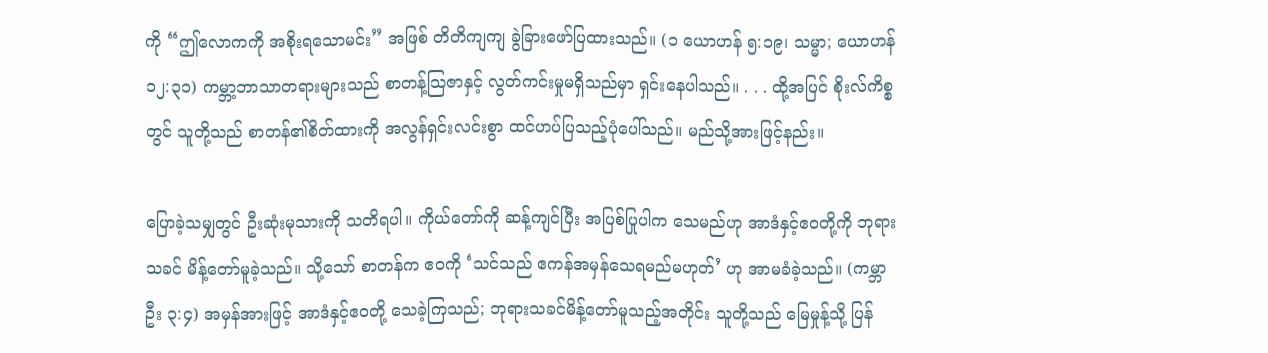ကို “ဤလောကကို အစိုးရသောမင်း” အဖြစ် တိတိကျကျ ခွဲခြားဖော်ပြထားသည်။ (၁ ယောဟန် ၅:၁၉၊ သမ္မာ; ယောဟန် ၁၂:၃၁) ကမ္ဘာ့ဘာသာတရားများသည် စာတန့်သြဇာနှင့် လွတ်ကင်းမှုမရှိသည်မှာ ရှင်းနေပါသည်။ . . . ထို့အပြင် စိုးလ်ကိစ္စတွင် သူတို့သည် စာတန်၏စိတ်ထားကို အလွန်ရှင်းလင်းစွာ ထင်ဟပ်ပြသည့်ပုံပေါ်သည်။ မည်သို့အားဖြင့်နည်း။

ပြောခဲ့သမျှတွင် ဦးဆုံးမုသားကို သတိရပါ။ ကိုယ်တော်ကို ဆန့်ကျင်ပြီး အပြစ်ပြုပါက သေမည်ဟု အာဒံနှင့်ဧဝတို့ကို ဘုရားသခင် မိန့်တော်မူခဲ့သည်။ သို့သော် စာတန်က ဧဝကို ‘သင်သည် ဧကန်အမှန်သေရမည်မဟုတ်’ ဟု အာမခံခဲ့သည်။ (ကမ္ဘာဦး ၃:၄) အမှန်အားဖြင့် အာဒံနှင့်ဧဝတို့ သေခဲ့ကြသည်; ဘုရားသခင်မိန့်တော်မူသည့်အတိုင်း သူတို့သည် မြေမှုန့်သို့ ပြန်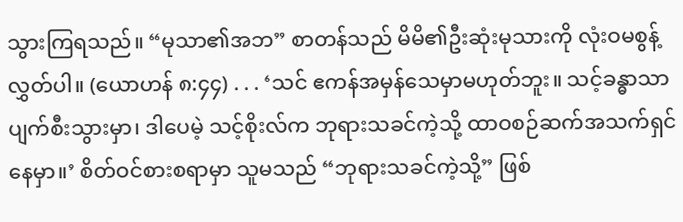သွားကြရသည်။ “မုသာ၏အဘ” စာတန်သည် မိမိ၏ဦးဆုံးမုသားကို လုံးဝမစွန့်လွှတ်ပါ။ (ယောဟန် ၈:၄၄) . . . ‘သင် ဧကန်အမှန်သေမှာမဟုတ်ဘူး။ သင့်ခန္ဓာသာ ပျက်စီးသွားမှာ၊ ဒါပေမဲ့ သင့်စိုးလ်က ဘုရားသခင်ကဲ့သို့ ထာဝစဉ်ဆက်အသက်ရှင်နေမှာ။’ စိတ်ဝင်စားစရာမှာ သူမသည် “ဘုရားသခင်ကဲ့သို့” ဖြစ်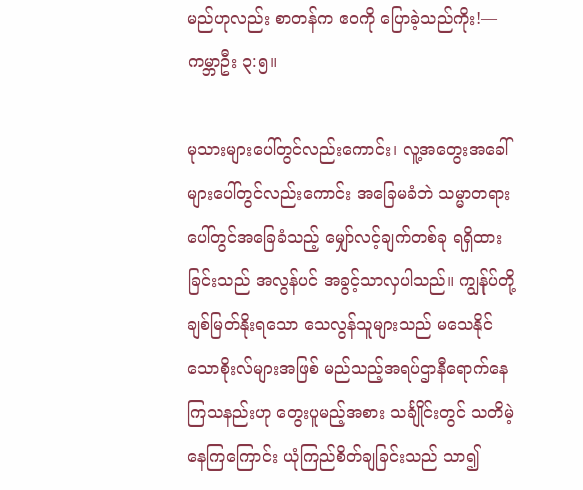မည်ဟုလည်း စာတန်က ဧဝကို ပြောခဲ့သည်ကိုး!—ကမ္ဘာဦး ၃:၅။

မုသားများပေါ်တွင်လည်းကောင်း၊ လူ့အတွေးအခေါ်များပေါ်တွင်လည်းကောင်း အခြေမခံဘဲ သမ္မာတရားပေါ်တွင်အခြေခံသည့် မျှော်လင့်ချက်တစ်ခု ရရှိထားခြင်းသည် အလွန်ပင် အခွင့်သာလှပါသည်။ ကျွန်ုပ်တို့ချစ်မြတ်နိုးရသော သေလွန်သူများသည် မသေနိုင်သောစိုးလ်များအဖြစ် မည်သည့်အရပ်ဌာနီရောက်နေကြသနည်းဟု တွေးပူမည့်အစား သင်္ချိုင်းတွင် သတိမဲ့နေကြကြောင်း ယုံကြည်စိတ်ချခြင်းသည် သာ၍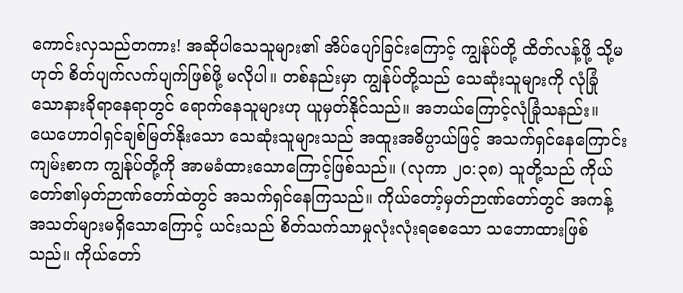ကောင်းလှသည်တကား! အဆိုပါသေသူများ၏ အိပ်ပျော်ခြင်းကြောင့် ကျွန်ုပ်တို့ ထိတ်လန့်ဖို့ သို့မဟုတ် စိတ်ပျက်လက်ပျက်ဖြစ်ဖို့ မလိုပါ။ တစ်နည်းမှာ ကျွန်ုပ်တို့သည် သေဆုံးသူများကို လုံခြုံသောနားခိုရာနေရာတွင် ရောက်နေသူများဟု ယူမှတ်နိုင်သည်။ အဘယ်ကြောင့်လုံခြုံသနည်း။ ယေဟောဝါရှင်ချစ်မြတ်နိုးသော သေဆုံးသူများသည် အထူးအဓိပ္ပာယ်ဖြင့် အသက်ရှင်နေကြောင်း ကျမ်းစာက ကျွန်ုပ်တို့ကို အာမခံထားသောကြောင့်ဖြစ်သည်။ (လုကာ ၂၀:၃၈) သူတို့သည် ကိုယ်တော်၏မှတ်ဉာဏ်တော်ထဲတွင် အသက်ရှင်နေကြသည်။ ကိုယ်တော့်မှတ်ဉာဏ်တော်တွင် အကန့်အသတ်များမရှိသောကြောင့် ယင်းသည် စိတ်သက်သာမှုလုံးလုံးရစေသော သဘောထားဖြစ်သည်။ ကိုယ်တော်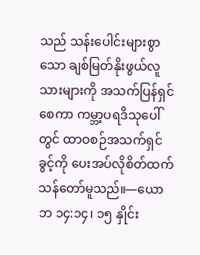သည် သန်းပေါင်းများစွာသော ချစ်မြတ်နိုးဖွယ်လူသားများကို အသက်ပြန်ရှင်စေကာ ကမ္ဘာ့ပရဒိသုပေါ်တွင် ထာဝစဉ်အသက်ရှင်ခွင့်ကို ပေးအပ်လိုစိတ်ထက်သန်တော်မူသည်။—ယောဘ ၁၄:၁၄၊ ၁၅ နှိုင်း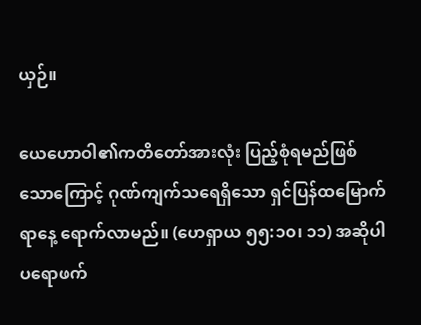ယှဉ်။

ယေဟောဝါ၏ကတိတော်အားလုံး ပြည့်စုံရမည်ဖြစ်သောကြောင့် ဂုဏ်ကျက်သရေရှိသော ရှင်ပြန်ထမြောက်ရာနေ့ ရောက်လာမည်။ (ဟေရှာယ ၅၅:၁၀၊ ၁၁) အဆိုပါပရောဖက်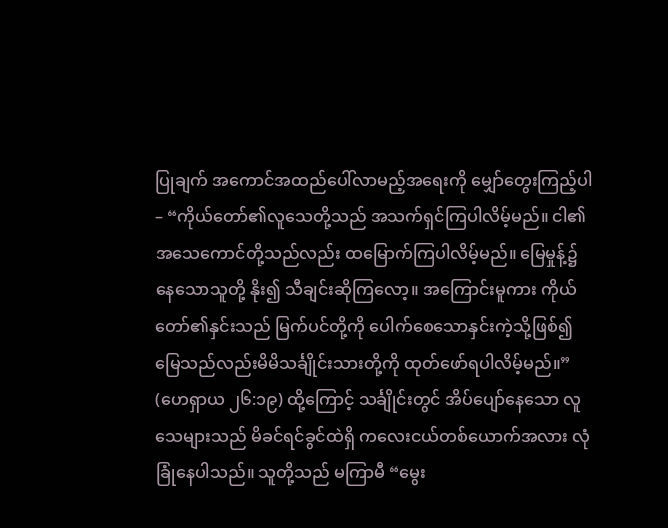ပြုချက် အကောင်အထည်ပေါ်လာမည့်အရေးကို မျှော်တွေးကြည့်ပါ– “ကိုယ်တော်၏လူသေတို့သည် အသက်ရှင်ကြပါလိမ့်မည်။ ငါ၏အသေကောင်တို့သည်လည်း ထမြောက်ကြပါလိမ့်မည်။ မြေမှုန့်၌နေသောသူတို့ နိုး၍ သီချင်းဆိုကြလော့။ အကြောင်းမူကား ကိုယ်တော်၏နှင်းသည် မြက်ပင်တို့ကို ပေါက်စေသောနှင်းကဲ့သို့ဖြစ်၍ မြေသည်လည်းမိမိသင်္ချိုင်းသားတို့ကို ထုတ်ဖော်ရပါလိမ့်မည်။” (ဟေရှာယ ၂၆:၁၉) ထို့ကြောင့် သင်္ချိုင်းတွင် အိပ်ပျော်နေသော လူသေများသည် မိခင်ရင်ခွင်ထဲရှိ ကလေးငယ်တစ်ယောက်အလား လုံခြုံနေပါသည်။ သူတို့သည် မကြာမီ “မွေး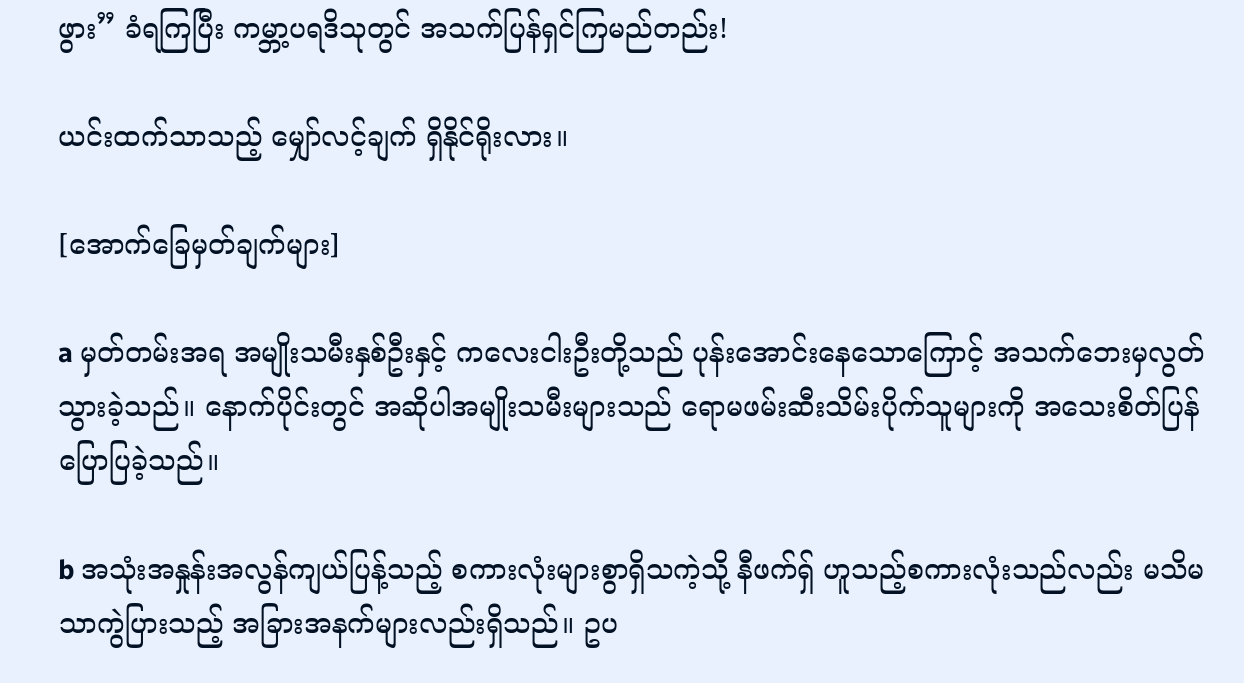ဖွား” ခံရကြပြီး ကမ္ဘာ့ပရဒိသုတွင် အသက်ပြန်ရှင်ကြမည်တည်း!

ယင်းထက်သာသည့် မျှော်လင့်ချက် ရှိနိုင်ရိုးလား။

[အောက်ခြေမှတ်ချက်များ]

a မှတ်တမ်းအရ အမျိုးသမီးနှစ်ဦးနှင့် ကလေးငါးဦးတို့သည် ပုန်းအောင်းနေသောကြောင့် အသက်ဘေးမှလွတ်သွားခဲ့သည်။ နောက်ပိုင်းတွင် အဆိုပါအမျိုးသမီးများသည် ရောမဖမ်းဆီးသိမ်းပိုက်သူများကို အသေးစိတ်ပြန်ပြောပြခဲ့သည်။

b အသုံးအနှုန်းအလွန်ကျယ်ပြန့်သည့် စကားလုံးများစွာရှိသကဲ့သို့ နီဖက်ရှ် ဟူသည့်စကားလုံးသည်လည်း မသိမသာကွဲပြားသည့် အခြားအနက်များလည်းရှိသည်။ ဥပ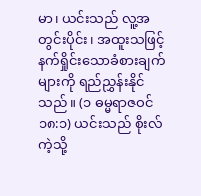မာ၊ ယင်းသည် လူ့အတွင်းပိုင်း၊ အထူးသဖြင့် နက်ရှိုင်းသောခံစားချက်များကို ရည်ညွှန်းနိုင်သည်။ (၁ ဓမ္မရာဇဝင် ၁၈:၁) ယင်းသည် စိုးလ်ကဲ့သို့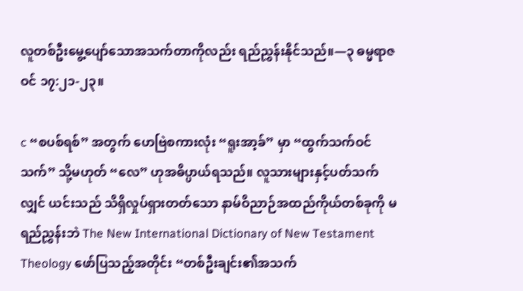လူတစ်ဦးမွေ့ပျော်သောအသက်တာကိုလည်း ရည်ညွှန်းနိုင်သည်။—၃ ဓမ္မရာဇဝင် ၁၇:၂၁-၂၃။

c “စပစ်ရစ်” အတွက် ဟေဗြဲစကားလုံး “ရူးအာ့ခ်” မှာ “ထွက်သက်ဝင်သက်” သို့မဟုတ် “လေ” ဟုအဓိပ္ပာယ်ရသည်။ လူသားများနှင့်ပတ်သက်လျှင် ယင်းသည် သိရှိလှုပ်ရှားတတ်သော နာမ်ဝိညာဉ်အထည်ကိုယ်တစ်ခုကို မရည်ညွှန်းဘဲ The New International Dictionary of New Testament Theology ဖော်ပြသည့်အတိုင်း “တစ်ဦးချင်း၏အသက်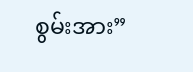စွမ်းအား”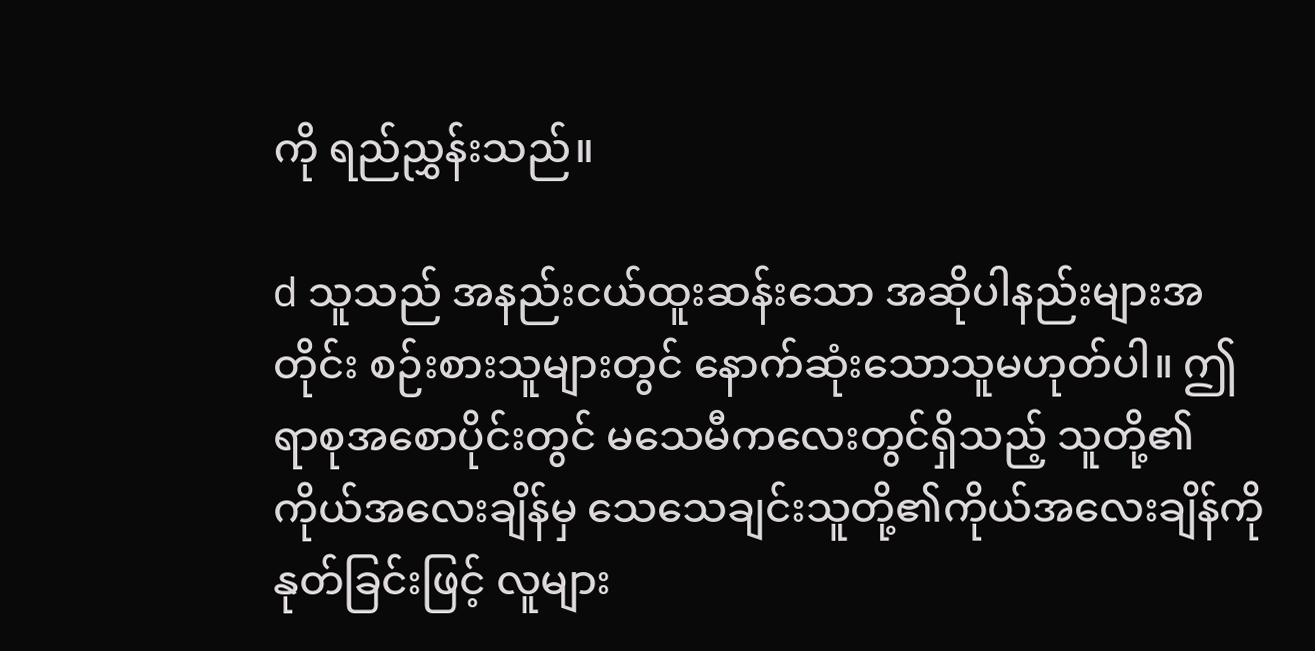ကို ရည်ညွှန်းသည်။

d သူသည် အနည်းငယ်ထူးဆန်းသော အဆိုပါနည်းများအတိုင်း စဉ်းစားသူများတွင် နောက်ဆုံးသောသူမဟုတ်ပါ။ ဤရာစုအစောပိုင်းတွင် မသေမီကလေးတွင်ရှိသည့် သူတို့၏ကိုယ်အလေးချိန်မှ သေသေချင်းသူတို့၏ကိုယ်အလေးချိန်ကိုနုတ်ခြင်းဖြင့် လူများ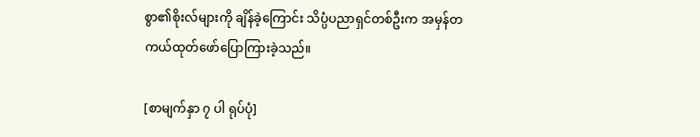စွာ၏စိုးလ်များကို ချိန်ခဲ့ကြောင်း သိပ္ပံပညာရှင်တစ်ဦးက အမှန်တကယ်ထုတ်ဖော်ပြောကြားခဲ့သည်။

[စာမျက်နှာ ၇ ပါ ရုပ်ပုံ]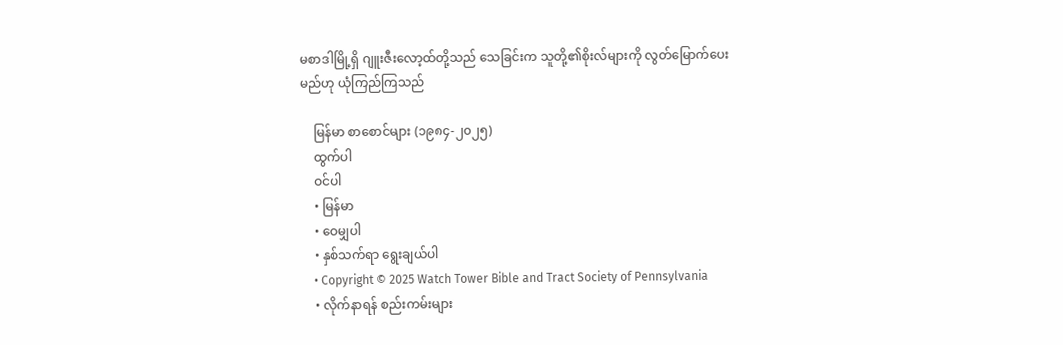မစာဒါမြို့ရှိ ဂျူးဇီးလော့ထ်တို့သည် သေခြင်းက သူတို့၏စိုးလ်များကို လွတ်မြောက်ပေးမည်ဟု ယုံကြည်ကြသည်

    မြန်မာ စာစောင်များ (၁၉၈၄-၂၀၂၅)
    ထွက်ပါ
    ဝင်ပါ
    • မြန်မာ
    • ဝေမျှပါ
    • နှစ်သက်ရာ ရွေးချယ်ပါ
    • Copyright © 2025 Watch Tower Bible and Tract Society of Pennsylvania
    • လိုက်နာရန် စည်းကမ်းများ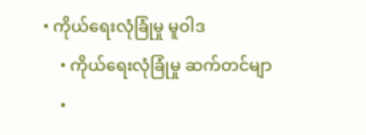• ကိုယ်ရေးလုံခြုံမှု မူဝါဒ
    • ကိုယ်ရေးလုံခြုံမှု ဆက်တင်မျာ
    •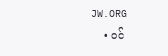JW.ORG
    • ဝင်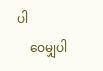ပါ
    ဝေမျှပါ